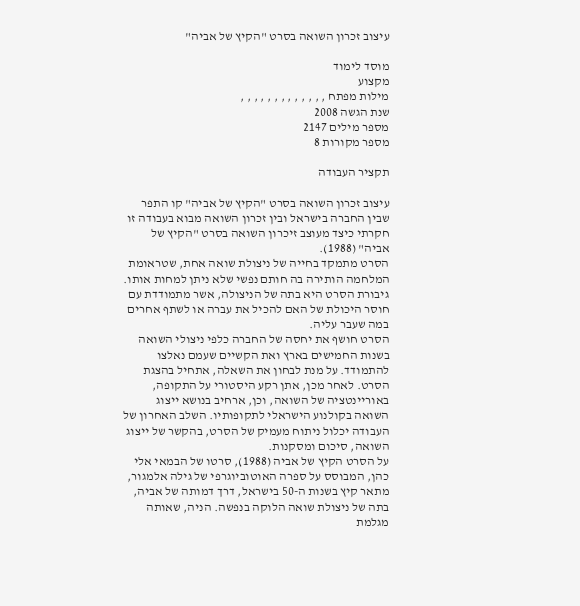עיצוב זכרון השואה בסרט "הקיץ של אביה"

מוסד לימוד
מקצוע
מילות מפתח , , , , , , , , , , , , ,
שנת הגשה 2008
מספר מילים 2147
מספר מקורות 8

תקציר העבודה

עיצוב זכרון השואה בסרט "הקיץ של אביה" קו התפר שבין החברה בישראל ובין זכרון השואה מבוא בעבודה זו חקרתי כיצד מעוצב זיכרון השואה בסרט "הקיץ של אביה" (1988).
הסרט מתמקד בחייה של ניצולת שואה אחת, שטראומת המלחמה הותירה בה חותם נפשי שלא ניתן למחות אותו. גיבורת הסרט היא בתה של הניצולה, אשר מתמודדת עם חוסר היכולת של האם להכיל את עברה או לשתף אחרים במה שעבר עליה.
הסרט חושף את יחסה של החברה כלפי ניצולי השואה בשנות החמישים בארץ ואת הקשיים שעמם נאלצו להתמודד. על מנת לבחון את השאלה, אתחיל בהצגת הסרט. לאחר מכן, אתן רקע היסטורי על התקופה, באוריינטציה של השואה, וכן, ארחיב בנושא ייצוג השואה בקולנוע הישראלי לתקופותיו. השלב האחרון של העבודה יכלול ניתוח מעמיק של הסרט, בהקשר של ייצוג השואה, סיכום ומסקנות.
על הסרט הקיץ של אביה (1988), סרטו של הבמאי אלי כהן, המבוסס על ספרה האוטוביוגרפי של גילה אלמגור, מתאר קיץ בשנות ה-50 בישראל, דרך דמותה של אביה, בתה של ניצולת שואה הלוקה בנפשה. הניה, שאותה מגלמת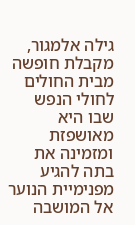גילה אלמגור, מקבלת חופשה מבית החולים לחולי הנפש שבו היא מאושפזת ומזמינה את בתה להגיע מפנימיית הנוער אל המושבה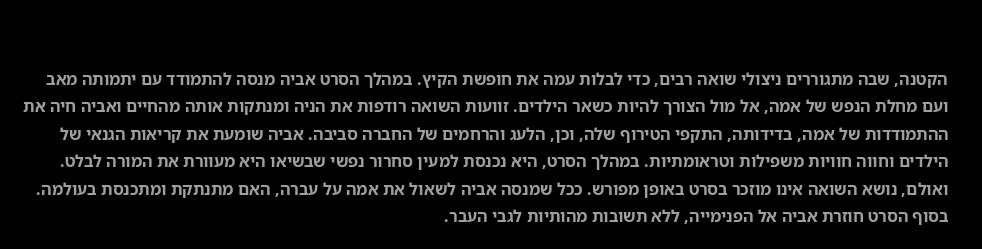הקטנה, שבה מתגוררים ניצולי שואה רבים, כדי לבלות עמה את חופשת הקיץ. במהלך הסרט אביה מנסה להתמודד עם יתמותה מאב ועם מחלת הנפש של אמה, אל מול הצורך להיות כשאר הילדים. זוועות השואה רודפות את הניה ומנתקות אותה מהחיים ואביה חיה את ההתמודדות של אמה, בדידותה, התקפי הטירוף שלה, וכן, הלעג והרחמים של החברה סביבה. אביה שומעת את קריאות הגנאי של הילדים וחווה חוויות משפילות וטראומתיות. במהלך הסרט, היא נכנסת למעין סחרור נפשי שבשיאו היא מעוורת את המורה לבלט. ואולם, נושא השואה אינו מוזכר בסרט באופן מפורש. ככל שמנסה אביה לשאול את אמה על עברה, האם מתנתקת ומתכנסת בעולמה. בסוף הסרט חוזרת אביה אל הפנימייה, ללא תשובות מהותיות לגבי העבר.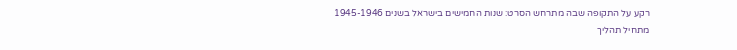רקע על התקופה שבה מתרחש הסרט: שנות החמישים בישראל בשנים 1945-1946
מתחיל תהליך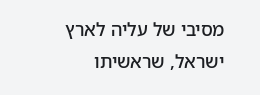מסיבי של עליה לארץ ישראל, שראשיתו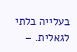בעלייה בלתי לגאלית. –